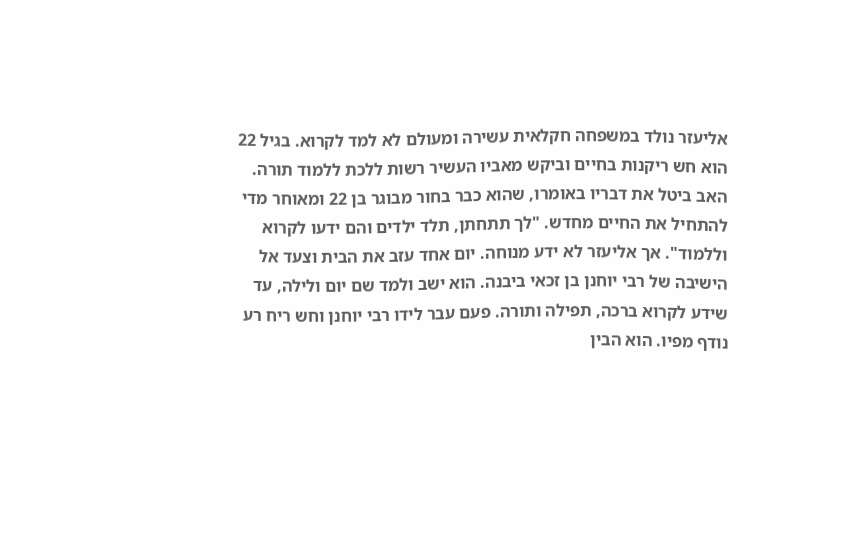אליעזר נולד במשפחה חקלאית עשירה ומעולם לא למד לקרוא. בגיל 22 הוא חש ריקנות בחיים וביקש מאביו העשיר רשות ללכת ללמוד תורה. האב ביטל את דבריו באומרו, שהוא כבר בחור מבוגר בן 22 ומאוחר מדי להתחיל את החיים מחדש. "לך תתחתן, תלד ילדים והם ידעו לקרוא וללמוד". אך אליעזר לא ידע מנוחה. יום אחד עזב את הבית וצעד אל הישיבה של רבי יוחנן בן זכאי ביבנה. הוא ישב ולמד שם יום ולילה, עד שידע לקרוא ברכה, תפילה ותורה. פעם עבר לידו רבי יוחנן וחש ריח רע נודף מפיו. הוא הבין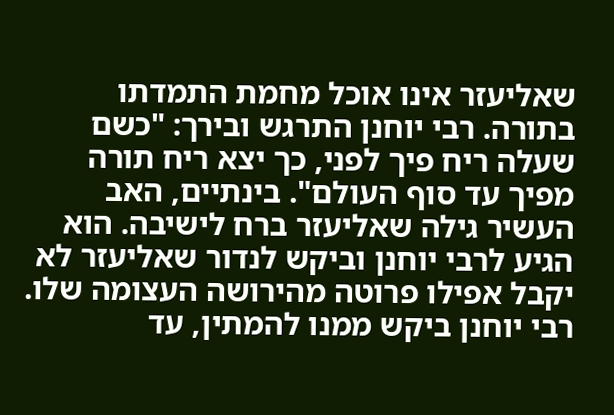שאליעזר אינו אוכל מחמת התמדתו בתורה. רבי יוחנן התרגש ובירך: "כשם שעלה ריח פיך לפני, כך יצא ריח תורה מפיך עד סוף העולם". בינתיים, האב העשיר גילה שאליעזר ברח לישיבה. הוא הגיע לרבי יוחנן וביקש לנדור שאליעזר לא יקבל אפילו פרוטה מהירושה העצומה שלו. רבי יוחנן ביקש ממנו להמתין, עד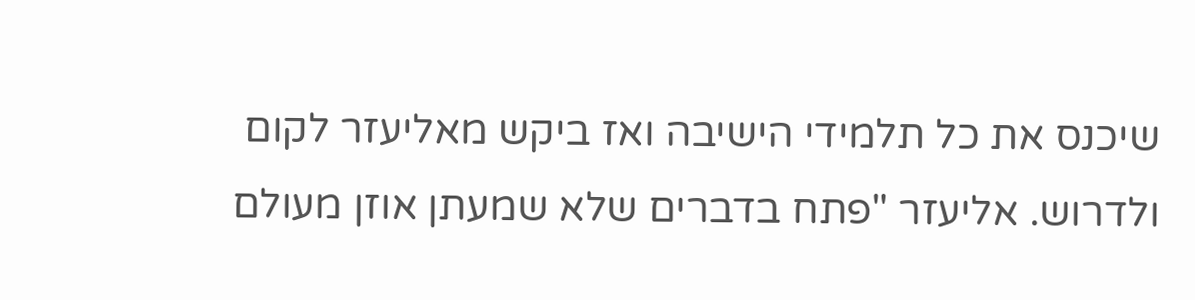שיכנס את כל תלמידי הישיבה ואז ביקש מאליעזר לקום ולדרוש. אליעזר "פתח בדברים שלא שמעתן אוזן מעולם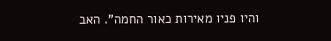והיו פניו מאירות כאור החמה". האב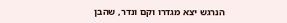הנרגש יצא מגדרו וקם ונדר, שהבן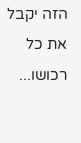הזה יקבל את כל רכושו...